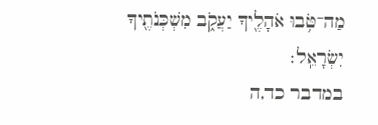מַה־טֹּ֥בוּ אֹהָלֶ֖יךָ יַעֲקֹ֑ב מִשְׁכְּנֹתֶ֖יךָ יִשְׂרָאֵֽל׃
במדבר כד,ה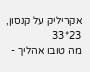אקריליק על קנסון, 23*33
מה טובו אהליך -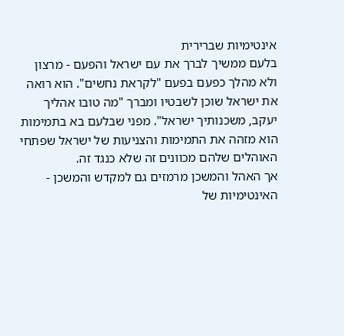אינטימיות שברירית
בלעם ממשיך לברך את עם ישראל והפעם - מרצון ולא מהלך כפעם בפעם "לקראת נחשים". הוא רואה את ישראל שוכן לשבטיו ומברך "מה טובו אהליך יעקב, משכנותיך ישראל". מפני שבלעם בא בתמימות הוא מזהה את התמימות והצניעות של ישראל שפתחי האוהלים שלהם מכוונים זה שלא כנגד זה.
אך האהל והמשכן מרמזים גם למקדש והמשכן - האינטימיות של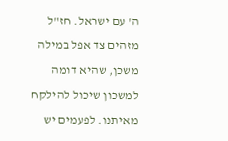ה' עם ישראל. חז"ל מזהים צד אפל במילה משכן, שהיא דומה למשכון שיכול להילקח מאיתנו. לפעמים יש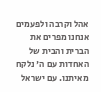אהל וקרבה ולפעמים אנחנו מפרים את הברית והבית של האחדות עם ה' נלקח מאיתנו. עם ישראל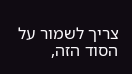צריך לשמור על הסוד הזה,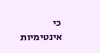כי אינטימיות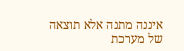איננה מתנה אלא תוצאה של מערכת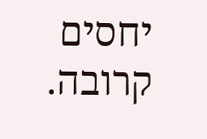יחסים קרובה.